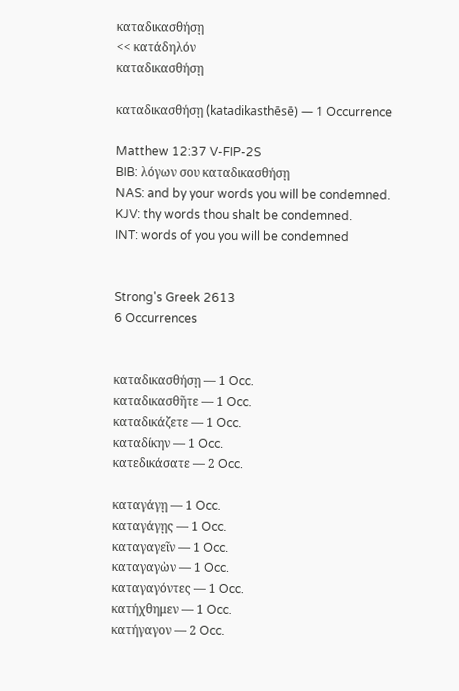καταδικασθήσῃ
<< κατάδηλόν
καταδικασθήσῃ

καταδικασθήσῃ (katadikasthēsē) — 1 Occurrence

Matthew 12:37 V-FIP-2S
BIB: λόγων σου καταδικασθήσῃ
NAS: and by your words you will be condemned.
KJV: thy words thou shalt be condemned.
INT: words of you you will be condemned


Strong's Greek 2613
6 Occurrences


καταδικασθήσῃ — 1 Occ.
καταδικασθῆτε — 1 Occ.
καταδικάζετε — 1 Occ.
καταδίκην — 1 Occ.
κατεδικάσατε — 2 Occ.

καταγάγῃ — 1 Occ.
καταγάγῃς — 1 Occ.
καταγαγεῖν — 1 Occ.
καταγαγὼν — 1 Occ.
καταγαγόντες — 1 Occ.
κατήχθημεν — 1 Occ.
κατήγαγον — 2 Occ.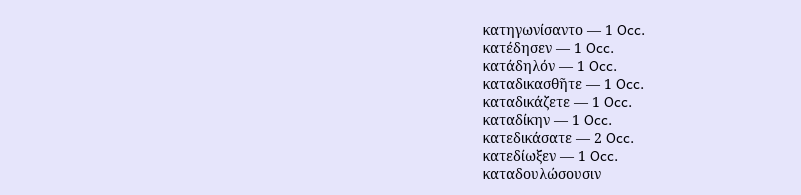κατηγωνίσαντο — 1 Occ.
κατέδησεν — 1 Occ.
κατάδηλόν — 1 Occ.
καταδικασθῆτε — 1 Occ.
καταδικάζετε — 1 Occ.
καταδίκην — 1 Occ.
κατεδικάσατε — 2 Occ.
κατεδίωξεν — 1 Occ.
καταδουλώσουσιν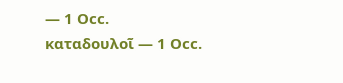— 1 Occ.
καταδουλοῖ — 1 Occ.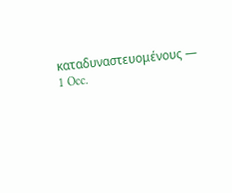καταδυναστευομένους — 1 Occ.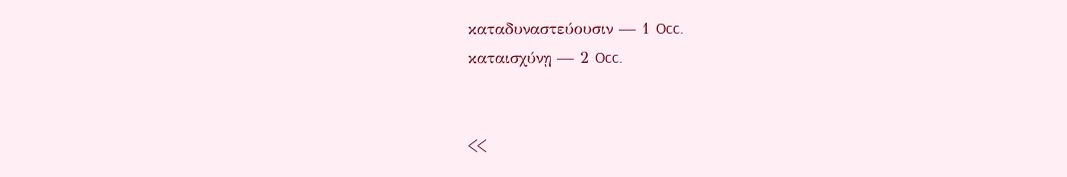καταδυναστεύουσιν — 1 Occ.
καταισχύνῃ — 2 Occ.


<<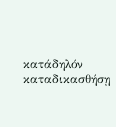κατάδηλόν
καταδικασθήσῃ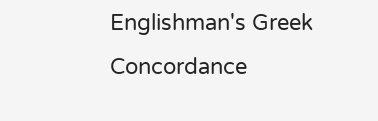Englishman's Greek Concordance